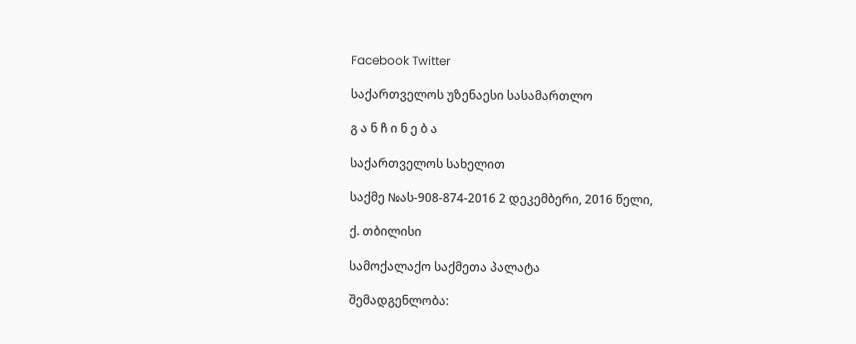Facebook Twitter

საქართველოს უზენაესი სასამართლო

გ ა ნ ჩ ი ნ ე ბ ა

საქართველოს სახელით

საქმე №ას-908-874-2016 2 დეკემბერი, 2016 წელი,

ქ. თბილისი

სამოქალაქო საქმეთა პალატა

შემადგენლობა: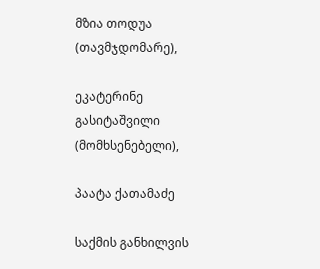მზია თოდუა (თავმჯდომარე),

ეკატერინე გასიტაშვილი (მომხსენებელი),

პაატა ქათამაძე

საქმის განხილვის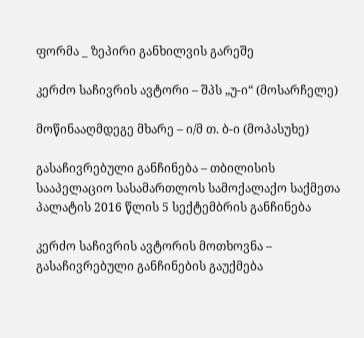ფორმა _ ზეპირი განხილვის გარეშე

კერძო საჩივრის ავტორი – შპს „უ-ი“ (მოსარჩელე)

მოწინააღმდეგე მხარე – ი/მ თ. ბ-ი (მოპასუხე)

გასაჩივრებული განჩინება – თბილისის სააპელაციო სასამართლოს სამოქალაქო საქმეთა პალატის 2016 წლის 5 სექტემბრის განჩინება

კერძო საჩივრის ავტორის მოთხოვნა – გასაჩივრებული განჩინების გაუქმება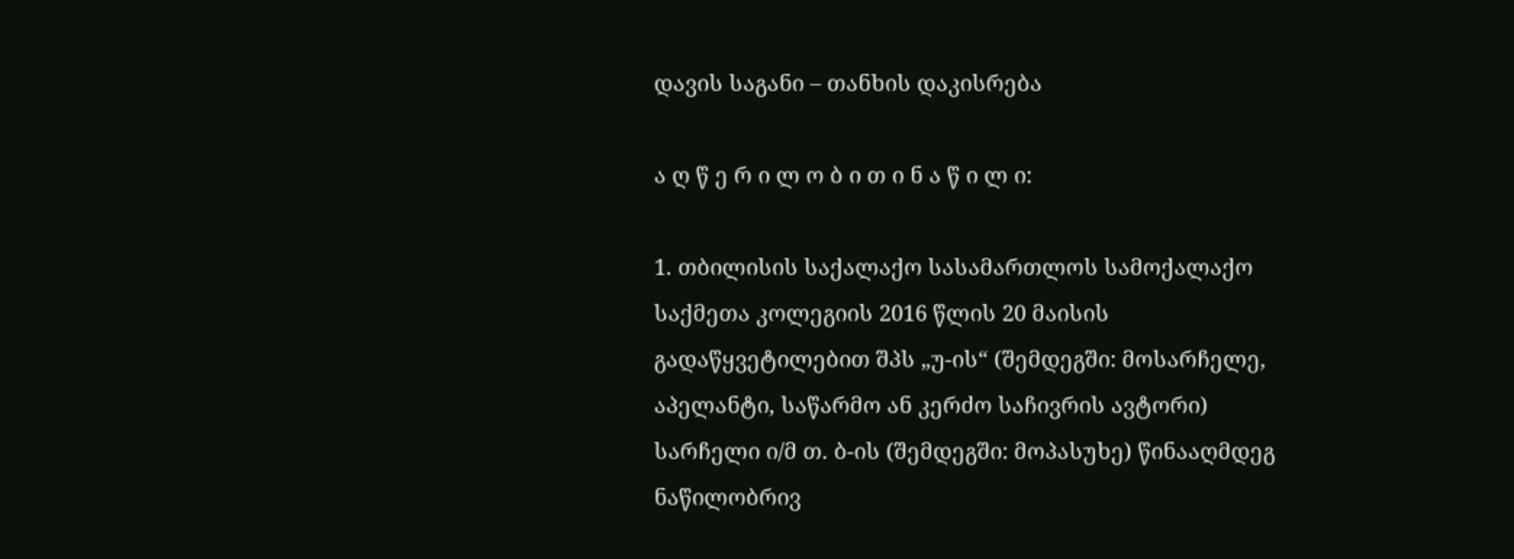დავის საგანი – თანხის დაკისრება

ა ღ წ ე რ ი ლ ო ბ ი თ ი ნ ა წ ი ლ ი:

1. თბილისის საქალაქო სასამართლოს სამოქალაქო საქმეთა კოლეგიის 2016 წლის 20 მაისის გადაწყვეტილებით შპს „უ-ის“ (შემდეგში: მოსარჩელე, აპელანტი, საწარმო ან კერძო საჩივრის ავტორი) სარჩელი ი/მ თ. ბ-ის (შემდეგში: მოპასუხე) წინააღმდეგ ნაწილობრივ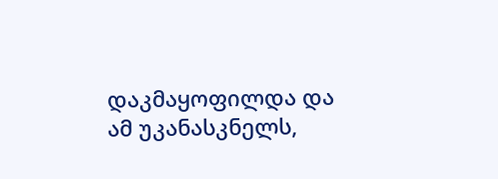დაკმაყოფილდა და ამ უკანასკნელს,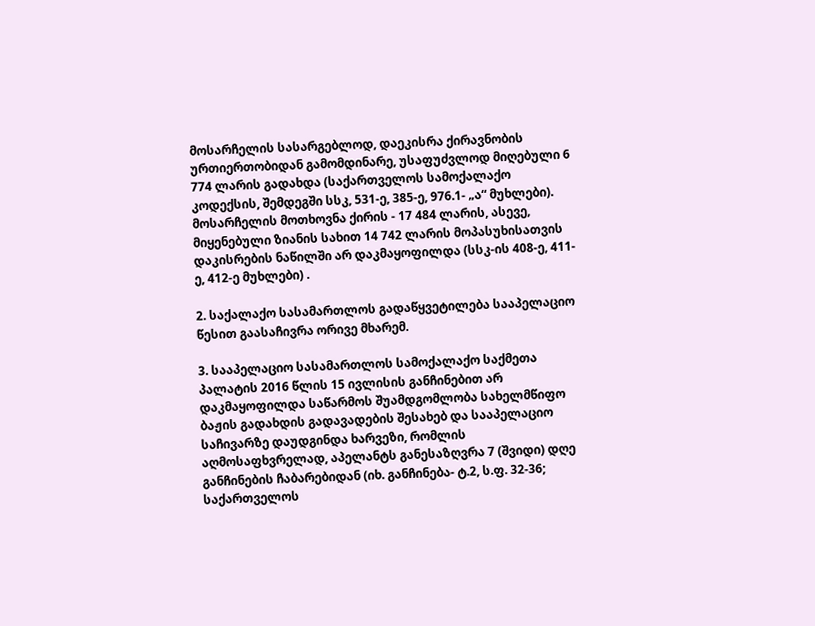მოსარჩელის სასარგებლოდ, დაეკისრა ქირავნობის ურთიერთობიდან გამომდინარე, უსაფუძვლოდ მიღებული 6 774 ლარის გადახდა (საქართველოს სამოქალაქო კოდექსის, შემდეგში სსკ, 531-ე, 385-ე, 976.1- „ა“ მუხლები). მოსარჩელის მოთხოვნა ქირის - 17 484 ლარის, ასევე, მიყენებული ზიანის სახით 14 742 ლარის მოპასუხისათვის დაკისრების ნაწილში არ დაკმაყოფილდა (სსკ-ის 408-ე, 411-ე, 412-ე მუხლები) .

2. საქალაქო სასამართლოს გადაწყვეტილება სააპელაციო წესით გაასაჩივრა ორივე მხარემ.

3. სააპელაციო სასამართლოს სამოქალაქო საქმეთა პალატის 2016 წლის 15 ივლისის განჩინებით არ დაკმაყოფილდა საწარმოს შუამდგომლობა სახელმწიფო ბაჟის გადახდის გადავადების შესახებ და სააპელაციო საჩივარზე დაუდგინდა ხარვეზი, რომლის აღმოსაფხვრელად, აპელანტს განესაზღვრა 7 (შვიდი) დღე განჩინების ჩაბარებიდან (იხ. განჩინება- ტ.2, ს.ფ. 32-36; საქართველოს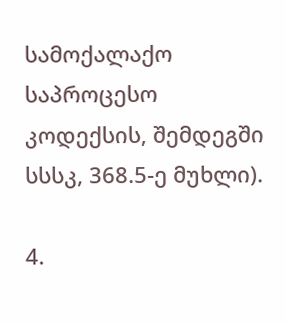სამოქალაქო საპროცესო კოდექსის, შემდეგში სსსკ, 368.5-ე მუხლი).

4.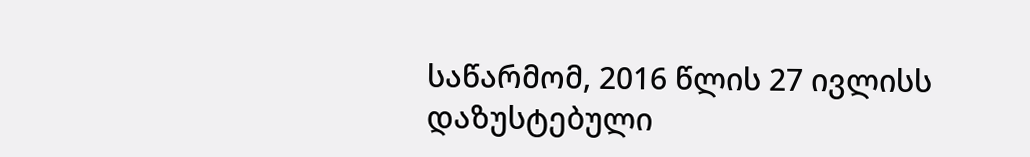საწარმომ, 2016 წლის 27 ივლისს დაზუსტებული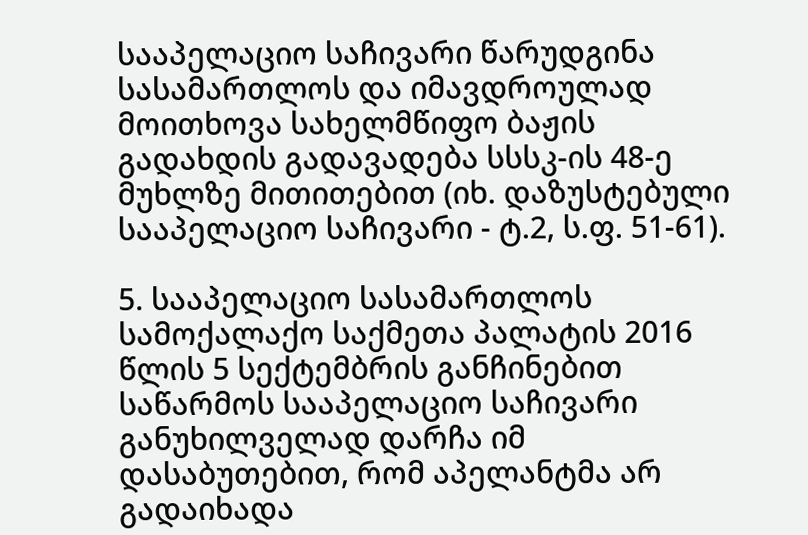სააპელაციო საჩივარი წარუდგინა სასამართლოს და იმავდროულად მოითხოვა სახელმწიფო ბაჟის გადახდის გადავადება სსსკ-ის 48-ე მუხლზე მითითებით (იხ. დაზუსტებული სააპელაციო საჩივარი - ტ.2, ს.ფ. 51-61).

5. სააპელაციო სასამართლოს სამოქალაქო საქმეთა პალატის 2016 წლის 5 სექტემბრის განჩინებით საწარმოს სააპელაციო საჩივარი განუხილველად დარჩა იმ დასაბუთებით, რომ აპელანტმა არ გადაიხადა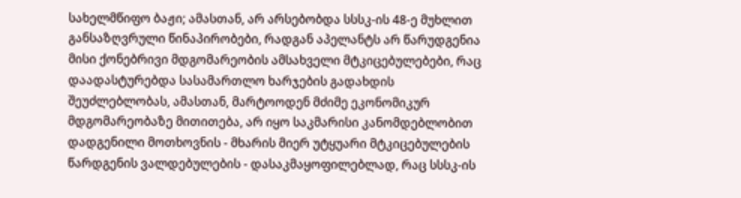სახელმწიფო ბაჟი; ამასთან, არ არსებობდა სსსკ-ის 48-ე მუხლით განსაზღვრული წინაპირობები, რადგან აპელანტს არ წარუდგენია მისი ქონებრივი მდგომარეობის ამსახველი მტკიცებულებები, რაც დაადასტურებდა სასამართლო ხარჯების გადახდის შეუძლებლობას, ამასთან, მარტოოდენ მძიმე ეკონომიკურ მდგომარეობაზე მითითება, არ იყო საკმარისი კანომდებლობით დადგენილი მოთხოვნის - მხარის მიერ უტყუარი მტკიცებულების წარდგენის ვალდებულების - დასაკმაყოფილებლად, რაც სსსკ-ის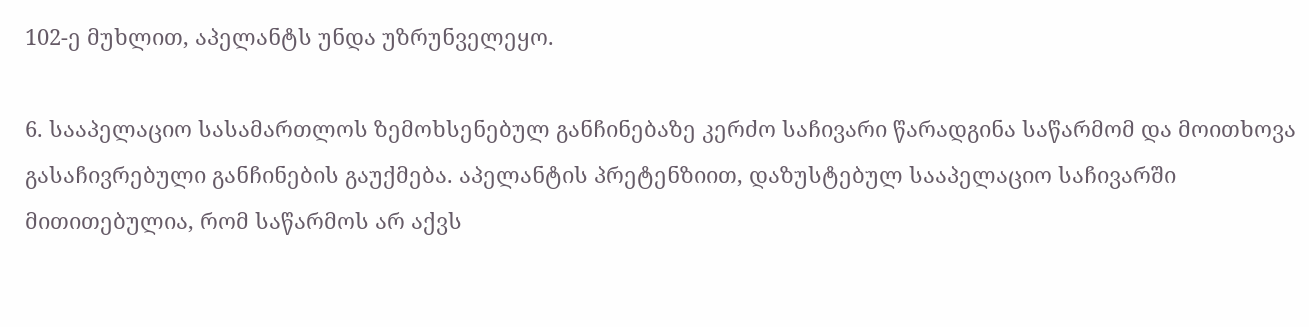102-ე მუხლით, აპელანტს უნდა უზრუნველეყო.

6. სააპელაციო სასამართლოს ზემოხსენებულ განჩინებაზე კერძო საჩივარი წარადგინა საწარმომ და მოითხოვა გასაჩივრებული განჩინების გაუქმება. აპელანტის პრეტენზიით, დაზუსტებულ სააპელაციო საჩივარში მითითებულია, რომ საწარმოს არ აქვს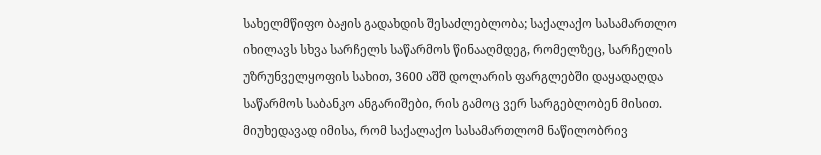სახელმწიფო ბაჟის გადახდის შესაძლებლობა; საქალაქო სასამართლო იხილავს სხვა სარჩელს საწარმოს წინააღმდეგ, რომელზეც, სარჩელის უზრუნველყოფის სახით, 3600 აშშ დოლარის ფარგლებში დაყადაღდა საწარმოს საბანკო ანგარიშები, რის გამოც ვერ სარგებლობენ მისით. მიუხედავად იმისა, რომ საქალაქო სასამართლომ ნაწილობრივ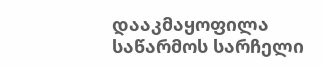დააკმაყოფილა საწარმოს სარჩელი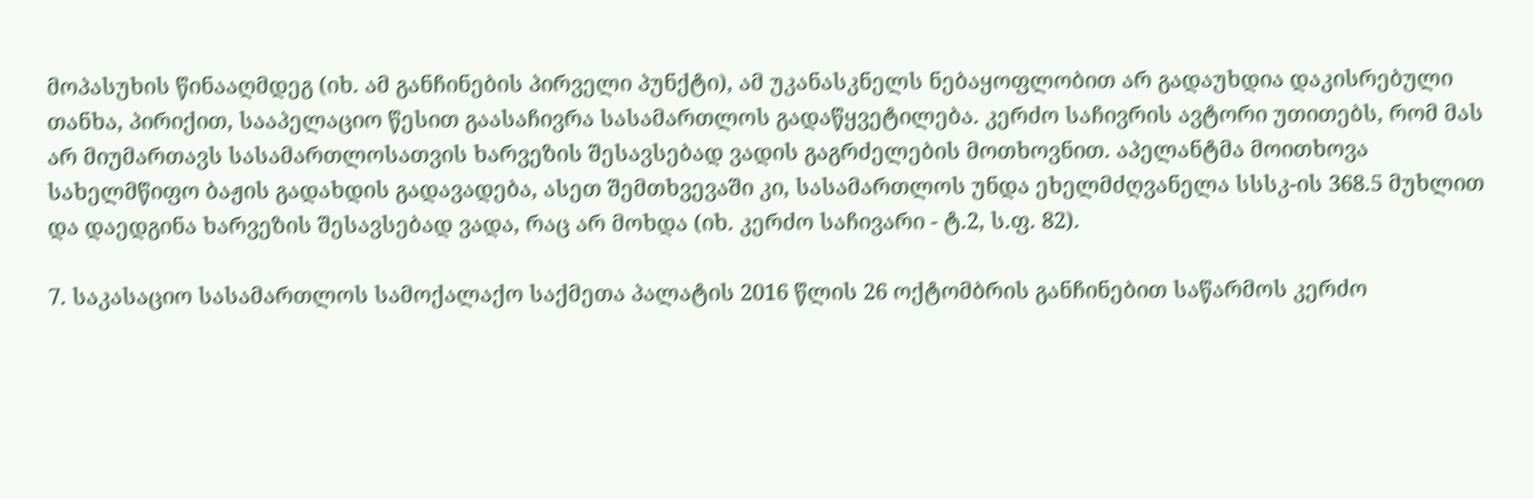მოპასუხის წინააღმდეგ (იხ. ამ განჩინების პირველი პუნქტი), ამ უკანასკნელს ნებაყოფლობით არ გადაუხდია დაკისრებული თანხა, პირიქით, სააპელაციო წესით გაასაჩივრა სასამართლოს გადაწყვეტილება. კერძო საჩივრის ავტორი უთითებს, რომ მას არ მიუმართავს სასამართლოსათვის ხარვეზის შესავსებად ვადის გაგრძელების მოთხოვნით. აპელანტმა მოითხოვა სახელმწიფო ბაჟის გადახდის გადავადება, ასეთ შემთხვევაში კი, სასამართლოს უნდა ეხელმძღვანელა სსსკ-ის 368.5 მუხლით და დაედგინა ხარვეზის შესავსებად ვადა, რაც არ მოხდა (იხ. კერძო საჩივარი - ტ.2, ს.ფ. 82).

7. საკასაციო სასამართლოს სამოქალაქო საქმეთა პალატის 2016 წლის 26 ოქტომბრის განჩინებით საწარმოს კერძო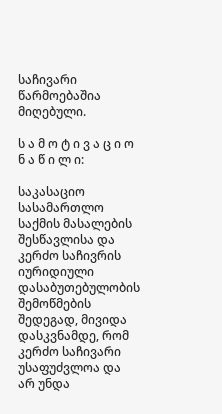საჩივარი წარმოებაშია მიღებული.

ს ა მ ო ტ ი ვ ა ც ი ო ნ ა წ ი ლ ი:

საკასაციო სასამართლო საქმის მასალების შესწავლისა და კერძო საჩივრის იურიდიული დასაბუთებულობის შემოწმების შედეგად, მივიდა დასკვნამდე, რომ კერძო საჩივარი უსაფუძვლოა და არ უნდა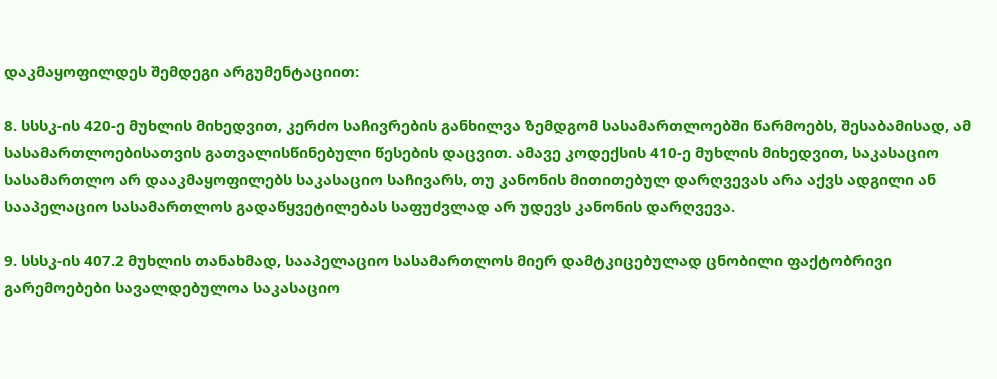დაკმაყოფილდეს შემდეგი არგუმენტაციით:

8. სსსკ-ის 420-ე მუხლის მიხედვით, კერძო საჩივრების განხილვა ზემდგომ სასამართლოებში წარმოებს, შესაბამისად, ამ სასამართლოებისათვის გათვალისწინებული წესების დაცვით. ამავე კოდექსის 410-ე მუხლის მიხედვით, საკასაციო სასამართლო არ დააკმაყოფილებს საკასაციო საჩივარს, თუ კანონის მითითებულ დარღვევას არა აქვს ადგილი ან სააპელაციო სასამართლოს გადაწყვეტილებას საფუძვლად არ უდევს კანონის დარღვევა.

9. სსსკ-ის 407.2 მუხლის თანახმად, სააპელაციო სასამართლოს მიერ დამტკიცებულად ცნობილი ფაქტობრივი გარემოებები სავალდებულოა საკასაციო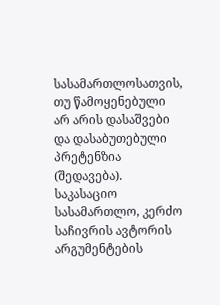სასამართლოსათვის, თუ წამოყენებული არ არის დასაშვები და დასაბუთებული პრეტენზია (შედავება). საკასაციო სასამართლო, კერძო საჩივრის ავტორის არგუმენტების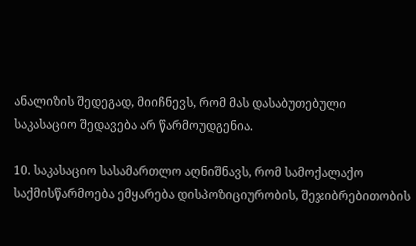ანალიზის შედეგად, მიიჩნევს, რომ მას დასაბუთებული საკასაციო შედავება არ წარმოუდგენია.

10. საკასაციო სასამართლო აღნიშნავს, რომ სამოქალაქო საქმისწარმოება ემყარება დისპოზიციურობის, შეჯიბრებითობის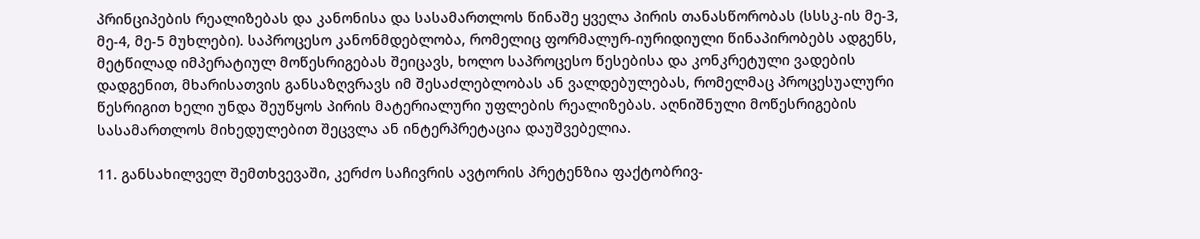პრინციპების რეალიზებას და კანონისა და სასამართლოს წინაშე ყველა პირის თანასწორობას (სსსკ-ის მე-3, მე-4, მე-5 მუხლები). საპროცესო კანონმდებლობა, რომელიც ფორმალურ-იურიდიული წინაპირობებს ადგენს, მეტწილად იმპერატიულ მოწესრიგებას შეიცავს, ხოლო საპროცესო წესებისა და კონკრეტული ვადების დადგენით, მხარისათვის განსაზღვრავს იმ შესაძლებლობას ან ვალდებულებას, რომელმაც პროცესუალური წესრიგით ხელი უნდა შეუწყოს პირის მატერიალური უფლების რეალიზებას. აღნიშნული მოწესრიგების სასამართლოს მიხედულებით შეცვლა ან ინტერპრეტაცია დაუშვებელია.

11. განსახილველ შემთხვევაში, კერძო საჩივრის ავტორის პრეტენზია ფაქტობრივ-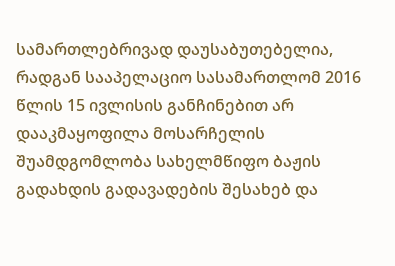სამართლებრივად დაუსაბუთებელია, რადგან სააპელაციო სასამართლომ 2016 წლის 15 ივლისის განჩინებით არ დააკმაყოფილა მოსარჩელის შუამდგომლობა სახელმწიფო ბაჟის გადახდის გადავადების შესახებ და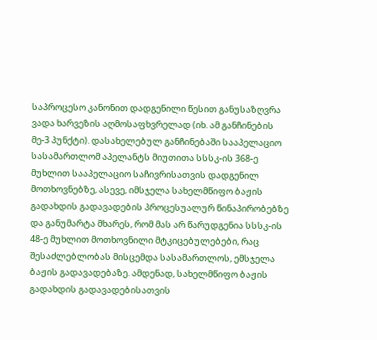საპროცესო კანონით დადგენილი წესით განუსაზღვრა ვადა ხარვეზის აღმოსაფხვრელად (იხ. ამ განჩინების მე-3 პუნქტი). დასახელებულ განჩინებაში სააპელაციო სასამართლომ აპელანტს მიუთითა სსსკ-ის 368-ე მუხლით სააპელაციო საჩივრისათვის დადგენილ მოთხოვნებზე, ასევე, იმსჯელა სახელმწიფო ბაჟის გადახდის გადავადების პროცესუალურ წინაპირობებზე და განუმარტა მხარეს, რომ მას არ წარუდგენია სსსკ-ის 48-ე მუხლით მოთხოვნილი მტკიცებულებები, რაც შესაძლებლობას მისცემდა სასამართლოს, ემსჯელა ბაჟის გადავადებაზე. ამდენად, სახელმწიფო ბაჟის გადახდის გადავადებისათვის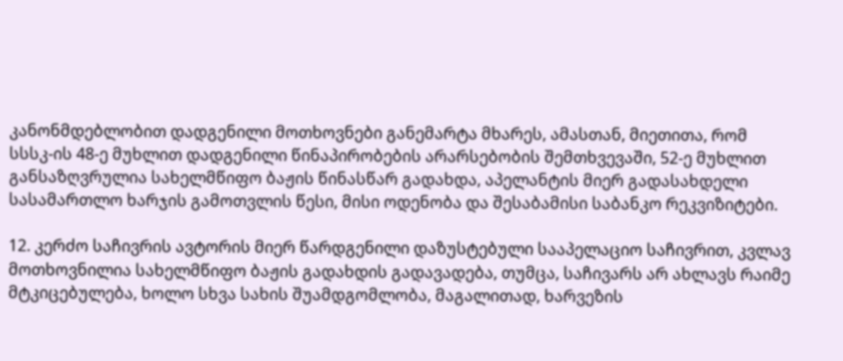კანონმდებლობით დადგენილი მოთხოვნები განემარტა მხარეს, ამასთან, მიეთითა, რომ სსსკ-ის 48-ე მუხლით დადგენილი წინაპირობების არარსებობის შემთხვევაში, 52-ე მუხლით განსაზღვრულია სახელმწიფო ბაჟის წინასწარ გადახდა, აპელანტის მიერ გადასახდელი სასამართლო ხარჯის გამოთვლის წესი, მისი ოდენობა და შესაბამისი საბანკო რეკვიზიტები.

12. კერძო საჩივრის ავტორის მიერ წარდგენილი დაზუსტებული სააპელაციო საჩივრით, კვლავ მოთხოვნილია სახელმწიფო ბაჟის გადახდის გადავადება, თუმცა, საჩივარს არ ახლავს რაიმე მტკიცებულება, ხოლო სხვა სახის შუამდგომლობა, მაგალითად, ხარვეზის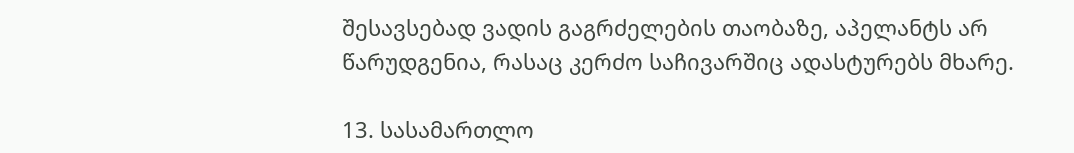შესავსებად ვადის გაგრძელების თაობაზე, აპელანტს არ წარუდგენია, რასაც კერძო საჩივარშიც ადასტურებს მხარე.

13. სასამართლო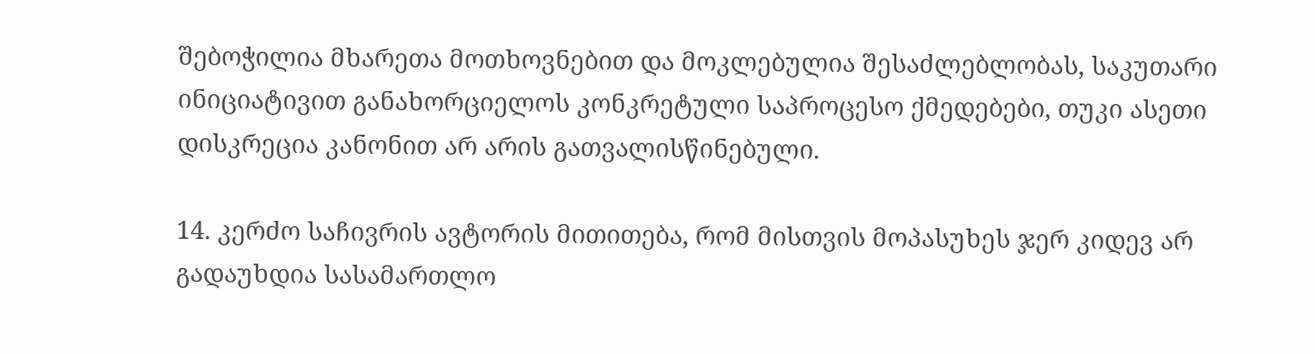შებოჭილია მხარეთა მოთხოვნებით და მოკლებულია შესაძლებლობას, საკუთარი ინიციატივით განახორციელოს კონკრეტული საპროცესო ქმედებები, თუკი ასეთი დისკრეცია კანონით არ არის გათვალისწინებული.

14. კერძო საჩივრის ავტორის მითითება, რომ მისთვის მოპასუხეს ჯერ კიდევ არ გადაუხდია სასამართლო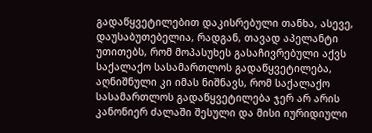გადაწყვეტილებით დაკისრებული თანხა, ასევე, დაუსაბუთებელია, რადგან, თავად აპელანტი უთითებს, რომ მოპასუხეს გასაჩივრებული აქვს საქალაქო სასამართლოს გადაწყვეტილება, აღნიშნული კი იმას ნიშნავს, რომ საქალაქო სასამართლოს გადაწყვეტილება ჯერ არ არის კანონიერ ძალაში შესული და მისი იურიდიული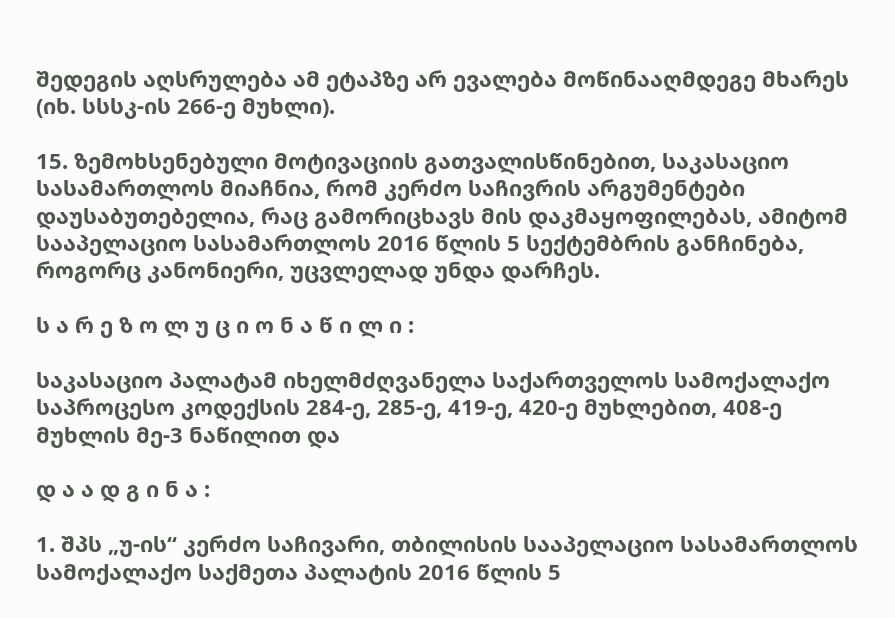შედეგის აღსრულება ამ ეტაპზე არ ევალება მოწინააღმდეგე მხარეს (იხ. სსსკ-ის 266-ე მუხლი).

15. ზემოხსენებული მოტივაციის გათვალისწინებით, საკასაციო სასამართლოს მიაჩნია, რომ კერძო საჩივრის არგუმენტები დაუსაბუთებელია, რაც გამორიცხავს მის დაკმაყოფილებას, ამიტომ სააპელაციო სასამართლოს 2016 წლის 5 სექტემბრის განჩინება, როგორც კანონიერი, უცვლელად უნდა დარჩეს.

ს ა რ ე ზ ო ლ უ ც ი ო ნ ა წ ი ლ ი :

საკასაციო პალატამ იხელმძღვანელა საქართველოს სამოქალაქო საპროცესო კოდექსის 284-ე, 285-ე, 419-ე, 420-ე მუხლებით, 408-ე მუხლის მე-3 ნაწილით და

დ ა ა დ გ ი ნ ა :

1. შპს „უ-ის“ კერძო საჩივარი, თბილისის სააპელაციო სასამართლოს სამოქალაქო საქმეთა პალატის 2016 წლის 5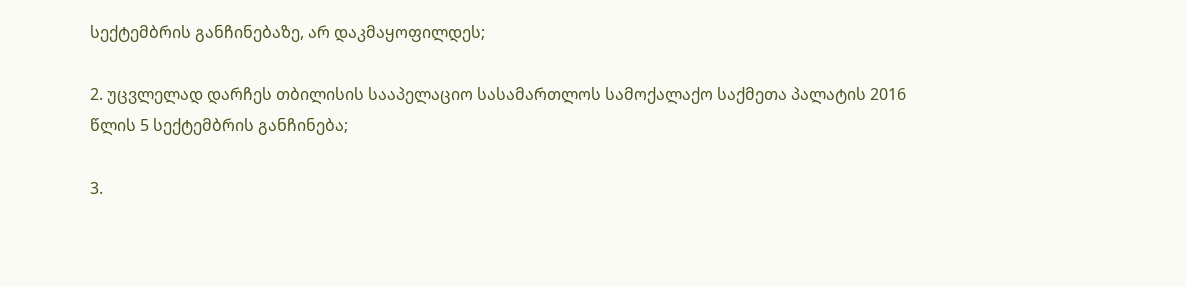სექტემბრის განჩინებაზე, არ დაკმაყოფილდეს;

2. უცვლელად დარჩეს თბილისის სააპელაციო სასამართლოს სამოქალაქო საქმეთა პალატის 2016 წლის 5 სექტემბრის განჩინება;

3.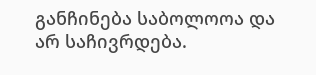განჩინება საბოლოოა და არ საჩივრდება.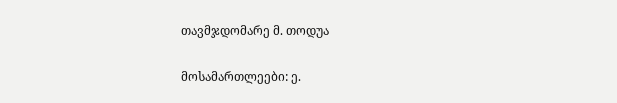თავმჯდომარე მ. თოდუა

მოსამართლეები: ე.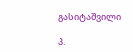გასიტაშვილი

პ.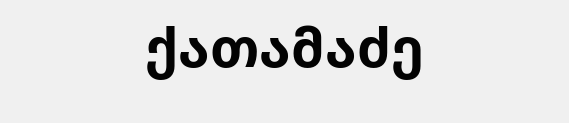ქათამაძე